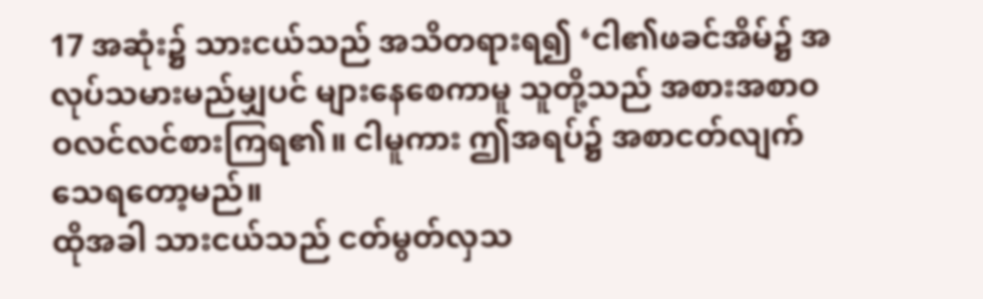17 အဆုံး၌ သားငယ်သည် အသိတရားရ၍ ‘ငါ၏ဖခင်အိမ်၌ အလုပ်သမားမည်မျှပင် များနေစေကာမူ သူတို့သည် အစားအစာဝဝလင်လင်စားကြရ၏။ ငါမူကား ဤအရပ်၌ အစာငတ်လျက် သေရတော့မည်။
ထိုအခါ သားငယ်သည် ငတ်မွတ်လှသ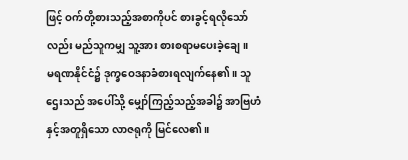ဖြင့် ဝက်တို့စားသည့်အစာကိုပင် စားခွင့်ရလိုသော်လည်း မည်သူကမျှ သူ့အား စားစရာမပေးခဲ့ချေ။
မရဏနိုင်ငံ၌ ဒုက္ခဝေဒနာခံစားရလျက်နေ၏။ သူဌေးသည် အပေါ်သို့ မျှော်ကြည့်သည့်အခါ၌ အာဗြဟံနှင့်အတူရှိသော လာဇရုကို မြင်လေ၏။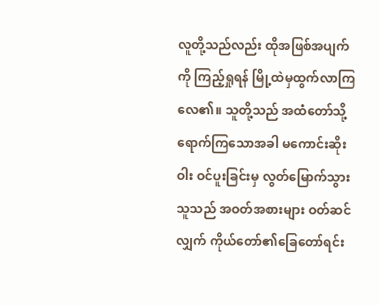လူတို့သည်လည်း ထိုအဖြစ်အပျက်ကို ကြည့်ရှုရန် မြို့ထဲမှထွက်လာကြလေ၏။ သူတို့သည် အထံတော်သို့ ရောက်ကြသောအခါ မကောင်းဆိုးဝါး ဝင်ပူးခြင်းမှ လွတ်မြောက်သွားသူသည် အဝတ်အစားများ ဝတ်ဆင်လျှက် ကိုယ်တော်၏ခြေတော်ရင်း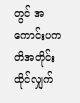တွင် အကောင်းပကတိအတိုင်း ထိုင်လျှက်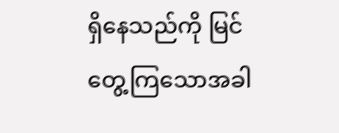ရှိနေသည်ကို မြင်တွေ့ကြသောအခါ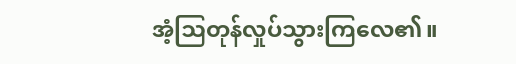အံ့ဩတုန်လှုပ်သွားကြလေ၏။